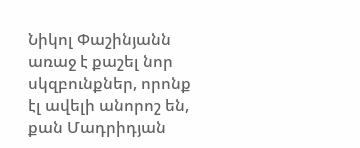Նիկոլ Փաշինյանն առաջ է քաշել նոր սկզբունքներ, որոնք էլ ավելի անորոշ են, քան Մադրիդյան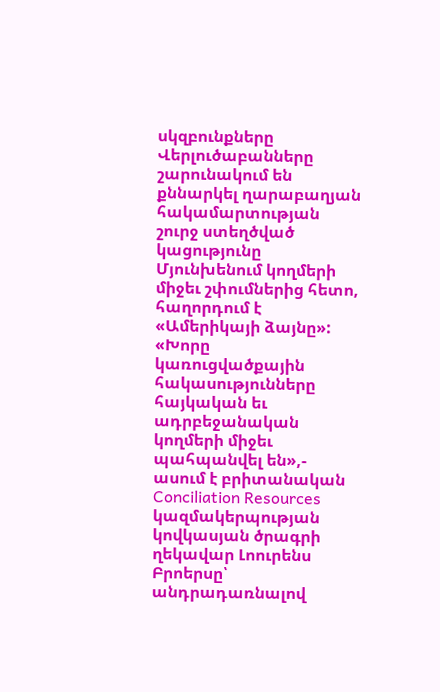սկզբունքները
Վերլուծաբանները շարունակում են քննարկել ղարաբաղյան հակամարտության շուրջ ստեղծված կացությունը Մյունխենում կողմերի միջեւ շփումներից հետո, հաղորդում է «Ամերիկայի ձայնը»:
«Խորը կառուցվածքային հակասությունները հայկական եւ ադրբեջանական կողմերի միջեւ պահպանվել են»,- ասում է բրիտանական Conciliation Resources կազմակերպության կովկասյան ծրագրի ղեկավար Լոուրենս Բրոերսը՝ անդրադառնալով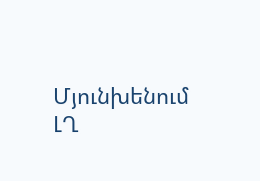Մյունխենում ԼՂ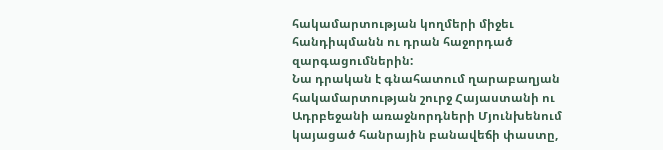հակամարտության կողմերի միջեւ հանդիպմանն ու դրան հաջորդած զարգացումներին:
Նա դրական է գնահատում ղարաբաղյան հակամարտության շուրջ Հայաստանի ու Ադրբեջանի առաջնորդների Մյունխենում կայացած հանրային բանավեճի փաստը,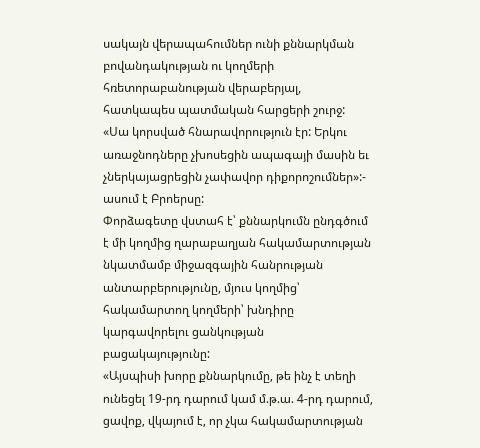սակայն վերապահումներ ունի քննարկման բովանդակության ու կողմերի հռետորաբանության վերաբերյալ, հատկապես պատմական հարցերի շուրջ:
«Սա կորսված հնարավորություն էր: Երկու առաջնոդները չխոսեցին ապագայի մասին եւ չներկայացրեցին չափավոր դիքորոշումներ»:- ասում է Բրոերսը:
Փորձագետը վստահ է՝ քննարկումն ընդգծում է մի կողմից ղարաբաղյան հակամարտության նկատմամբ միջազգային հանրության անտարբերությունը, մյուս կողմից՝ հակամարտող կողմերի՝ խնդիրը կարգավորելու ցանկության բացակայությունը:
«Այսպիսի խորը քննարկումը, թե ինչ է տեղի ունեցել 19-րդ դարում կամ մ.թ.ա. 4-րդ դարում, ցավոք, վկայում է, որ չկա հակամարտության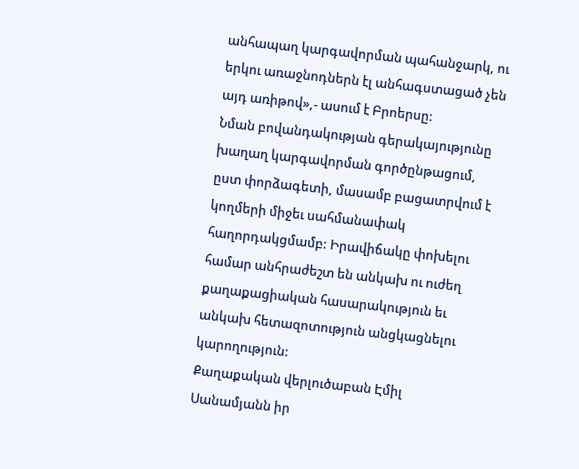անհապաղ կարգավորման պահանջարկ, ու երկու առաջնոդներն էլ անհագստացած չեն այդ առիթով»,- ասում է Բրոերսը:
Նման բովանդակության գերակայությունը խաղաղ կարգավորման գործընթացում, ըստ փորձագետի, մասամբ բացատրվում է կողմերի միջեւ սահմանափակ հաղորդակցմամբ: Իրավիճակը փոխելու համար անհրաժեշտ են անկախ ու ուժեղ քաղաքացիական հասարակություն եւ անկախ հետազոտություն անցկացնելու կարողություն:
Քաղաքական վերլուծաբան Էմիլ Սանամյանն իր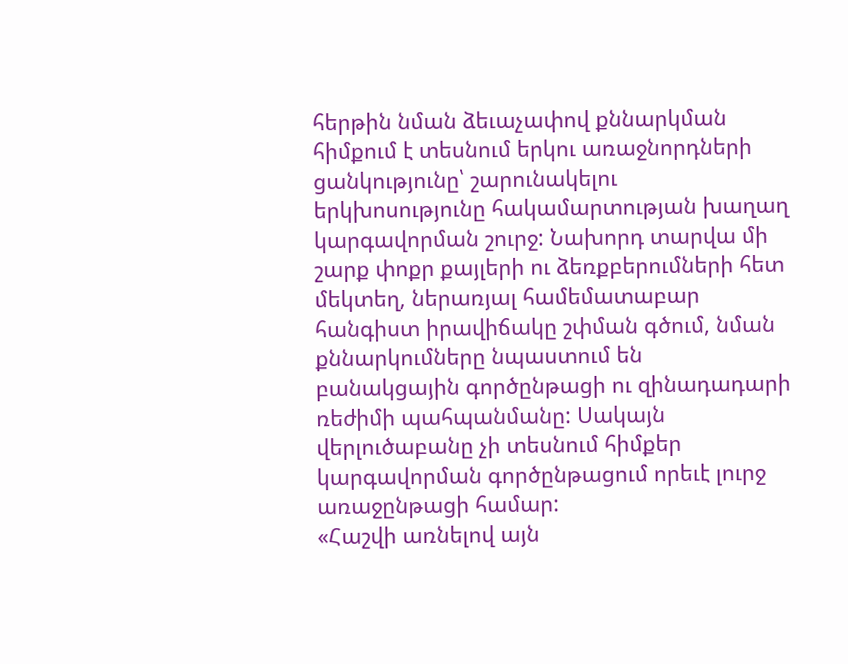հերթին նման ձեւաչափով քննարկման հիմքում է տեսնում երկու առաջնորդների ցանկությունը՝ շարունակելու երկխոսությունը հակամարտության խաղաղ կարգավորման շուրջ: Նախորդ տարվա մի շարք փոքր քայլերի ու ձեռքբերումների հետ մեկտեղ, ներառյալ համեմատաբար հանգիստ իրավիճակը շփման գծում, նման քննարկումները նպաստում են բանակցային գործընթացի ու զինադադարի ռեժիմի պահպանմանը: Սակայն վերլուծաբանը չի տեսնում հիմքեր կարգավորման գործընթացում որեւէ լուրջ առաջընթացի համար:
«Հաշվի առնելով այն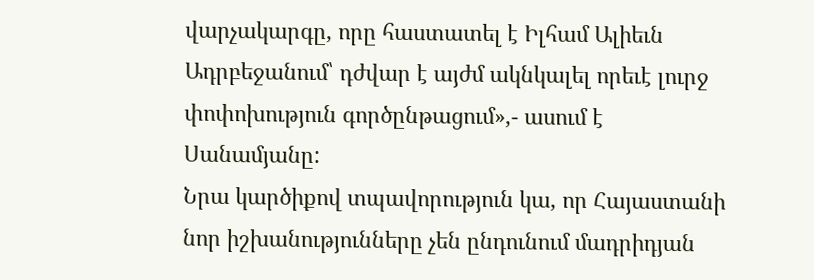վարչակարգը, որը հաստատել է Իլհամ Ալիեւն Ադրբեջանում՝ դժվար է այժմ ակնկալել որեւէ լուրջ փոփոխություն գործընթացում»,- ասում է Սանամյանը:
Նրա կարծիքով տպավորություն կա, որ Հայաստանի նոր իշխանությունները չեն ընդունում մադրիդյան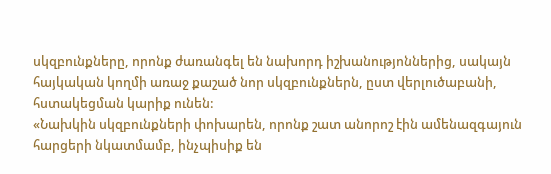սկզբունքները, որոնք ժառանգել են նախորդ իշխանությոններից, սակայն հայկական կողմի առաջ քաշած նոր սկզբունքներն, ըստ վերլուծաբանի, հստակեցման կարիք ունեն:
«Նախկին սկզբունքների փոխարեն, որոնք շատ անորոշ էին ամենազգայուն հարցերի նկատմամբ, ինչպիսիք են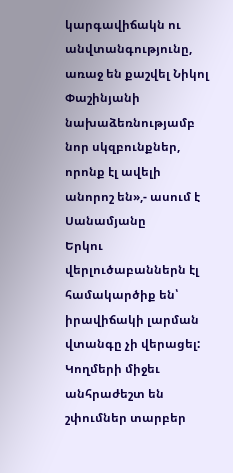կարգավիճակն ու անվտանգությունը, առաջ են քաշվել Նիկոլ Փաշինյանի նախաձեռնությամբ նոր սկզբունքներ, որոնք էլ ավելի անորոշ են»,- ասում է Սանամյանը
Երկու վերլուծաբաններն էլ համակարծիք են՝ իրավիճակի լարման վտանգը չի վերացել: Կողմերի միջեւ անհրաժեշտ են շփումներ տարբեր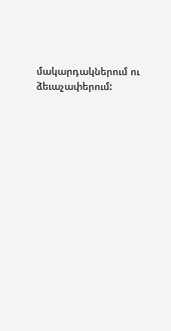մակարդակներում ու ձեւաչափերում: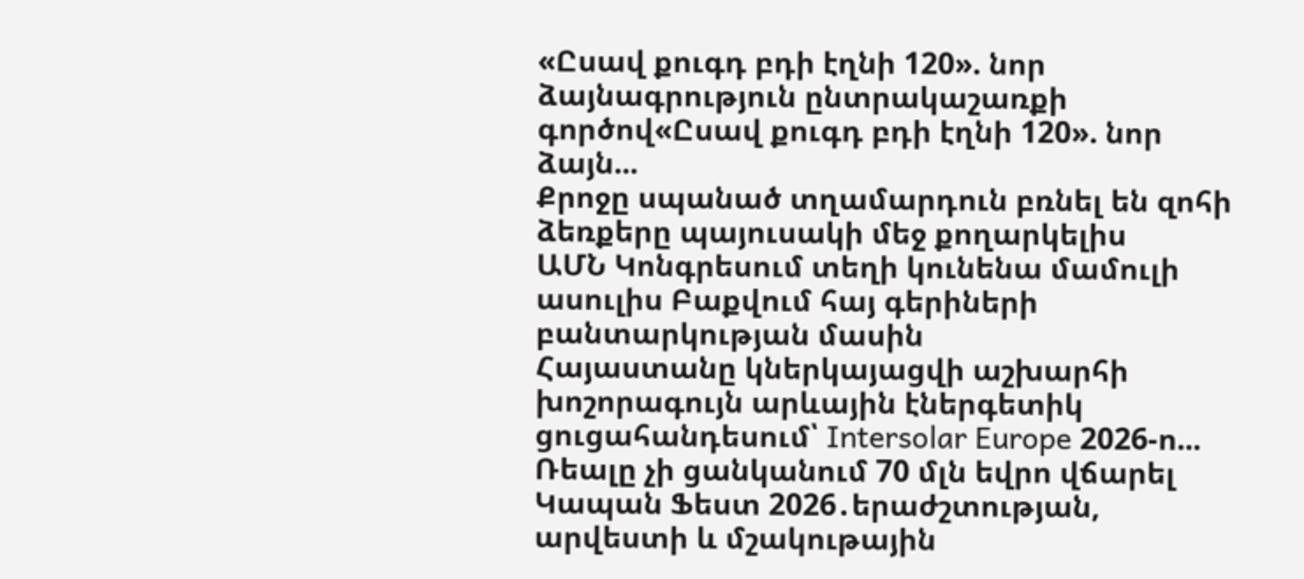«Ըսավ քուգդ բդի էղնի 120». նոր ձայնագրություն ընտրակաշառքի գործով«Ըսավ քուգդ բդի էղնի 120». նոր ձայն...
Քրոջը սպանած տղամարդուն բռնել են զոհի ձեռքերը պայուսակի մեջ քողարկելիս
ԱՄՆ Կոնգրեսում տեղի կունենա մամուլի ասուլիս Բաքվում հայ գերիների բանտարկության մասին
Հայաստանը կներկայացվի աշխարհի խոշորագույն արևային էներգետիկ ցուցահանդեսում՝ Intersolar Europe 2026-ո...
Ռեալը չի ցանկանում 70 մլն եվրո վճարել
Կապան Ֆեստ 2026․երաժշտության, արվեստի և մշակութային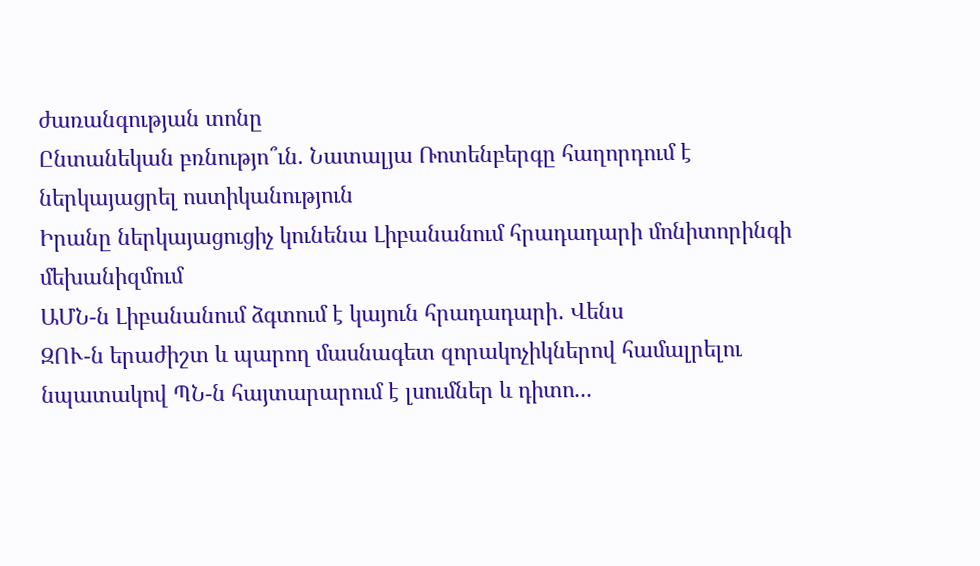ժառանգության տոնը
Ընտանեկան բռնությո՞ւն. Նատալյա Ռոտենբերգը հաղորդում է ներկայացրել ոստիկանություն
Իրանը ներկայացուցիչ կունենա Լիբանանում հրադադարի մոնիտորինգի մեխանիզմում
ԱՄՆ-ն Լիբանանում ձգտում է կայուն հրադադարի․ Վենս
ԶՈՒ-ն երաժիշտ և պարող մասնագետ զորակոչիկներով համալրելու նպատակով ՊՆ-ն հայտարարում է լսումներ և դիտո...